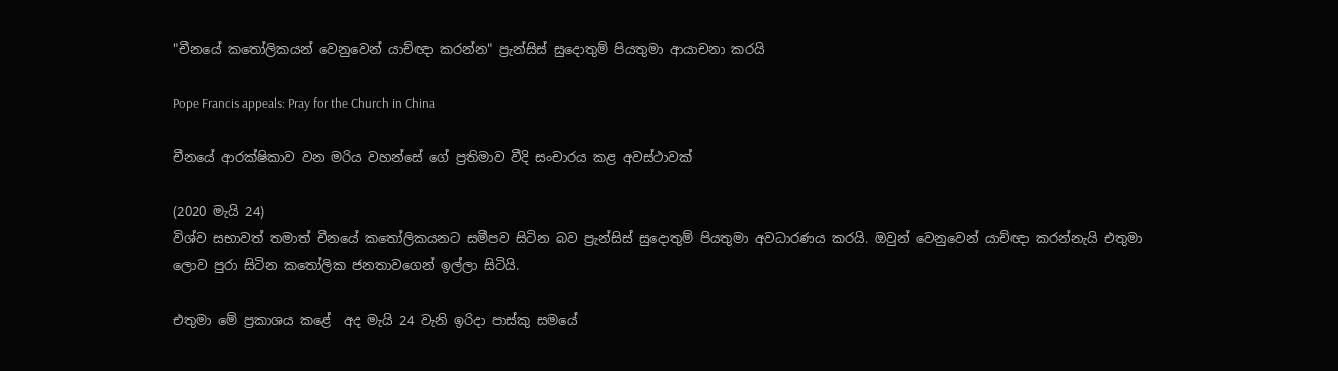"චීනයේ කතෝලිකයන් වෙනුවෙන් යාච්ඥා කරන්න" ප්‍රැන්සිස් සුදොතුම් පියතුමා ආයාචනා කරයි

Pope Francis appeals: Pray for the Church in China

චීනයේ ආරක්ෂිකාව වන මරිය වහන්සේ ගේ ප්‍රතිමාව වීදි සංචාරය කළ අවස්ථාවක්

(2020 මැයි 24)
විශ්ව සභාවත් තමාත් චීනයේ කතෝලිකයනට සමීපව සිටින බව ප්‍රැන්සිස් සුදොතුම් පියතුමා අවධාරණය කරයි. ඔවුන් වෙනුවෙන් යාච්ඥා කරන්නැයි එතුමා ලොව පුරා සිටින කතෝලික ජනතාවගෙන් ඉල්ලා සිටියි.

එතුමා මේ ප්‍රකාශය කළේ  අද මැයි 24 වැනි ඉරිදා පාස්කු සමයේ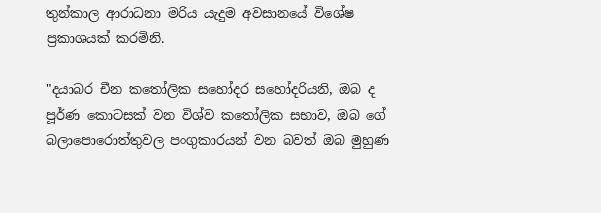තුන්කාල ආරාධනා මරිය යැදුම අවසානයේ විශේෂ ප්‍රකාශයක් කරමිනි.

"දයාබර චීන කතෝලික සහෝදර සහෝදරියනි, ඔබ ද පූර්ණ කොටසක් වන විශ්ව කතෝලික සභාව, ඔබ ගේ බලාපොරොත්තුවල පංගුකාරයන් වන බවත් ඔබ මුහුණ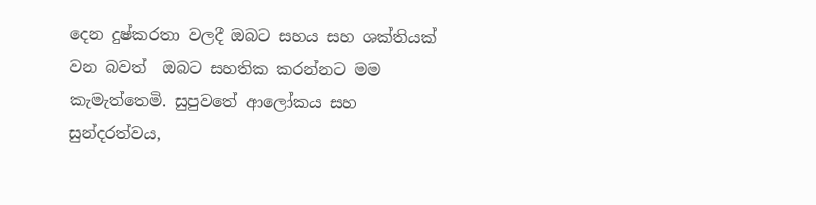දෙන දුෂ්කරතා වලදී ඔබට සහය සහ ශක්තියක්  වන බවත්  ඔබට සහතික කරන්නට මම කැමැත්තෙමි. සුපුවතේ ආලෝකය සහ සුන්දරත්වය,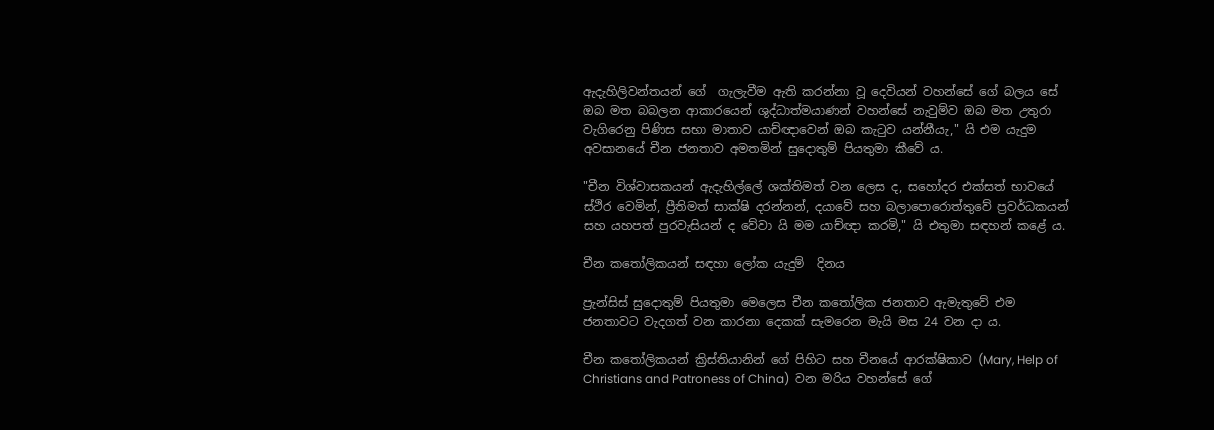ඇදැහිලිවන්තයන් ගේ  ගැලැවීම ඇති කරන්නා වූ දෙවියන් වහන්සේ ගේ බලය සේ ඔබ මත බබලන ආකාරයෙන් ශුද්ධාත්මයාණන් වහන්සේ නැවුම්ව ඔබ මත උතුරා වැගිරෙනු පිණිස සභා මාතාව යාච්ඥාවෙන් ඔබ කැටුව යන්නීයැ," යි එම යැදුම අවසානයේ චීන ජනතාව අමතමින් සුදොතුම් පියතුමා කීවේ ය.

"චීන විශ්වාසකයන් ඇදැහිල්ලේ ශක්තිමත් වන ලෙස ද, සහෝදර එක්සත් භාවයේ ස්ථිර වෙමින්, ප්‍රීතිමත් සාක්ෂි දරන්නන්, දයාවේ සහ බලාපොරොත්තුවේ ප්‍රවර්ධකයන් සහ යහපත් පුරවැසියන් ද වේවා යි මම යාච්ඥා කරමි," යි එතුමා සඳහන් කළේ ය.

චීන කතෝලිකයන් සඳහා ලෝක යැදුම්  දිනය

ප්‍රැන්සිස් සුදොතුම් පියතුමා මෙලෙස චීන කතෝලික ජනතාව ඇමැතුවේ එම ජනතාවට වැදගත් වන කාරනා දෙකක් සැමරෙන මැයි මස 24 වන දා ය.

චීන කතෝලිකයන් ක්‍රිස්තියානින් ගේ පිහිට සහ චීනයේ ආරක්ෂිකාව (Mary, Help of Christians and Patroness of China)  වන මරිය වහන්සේ ගේ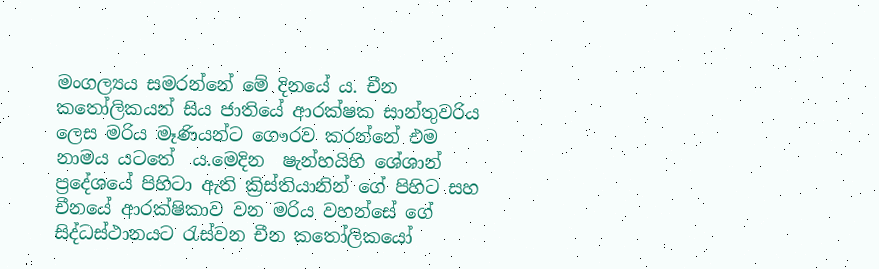මංගල්‍යය සමරන්නේ මේ දිනයේ ය. චීන කතෝලිකයන් සිය ජාතියේ ආරක්ෂක සාන්තුවරිය ලෙස මරිය මෑණියන්ට ගෞරව කරන්නේ එම නාමය යට‍තේ  ය.මෙදින  ෂැන්හයිහි ශේශාන් ප්‍රදේශයේ පිහිටා ඇති ක්‍රිස්තියානින් ගේ පිහිට සහ චීනයේ ආරක්ෂිකාව වන මරිය වහන්සේ ගේ සිද්ධස්ථානයට රැස්වන චීන කතෝලිකයෝ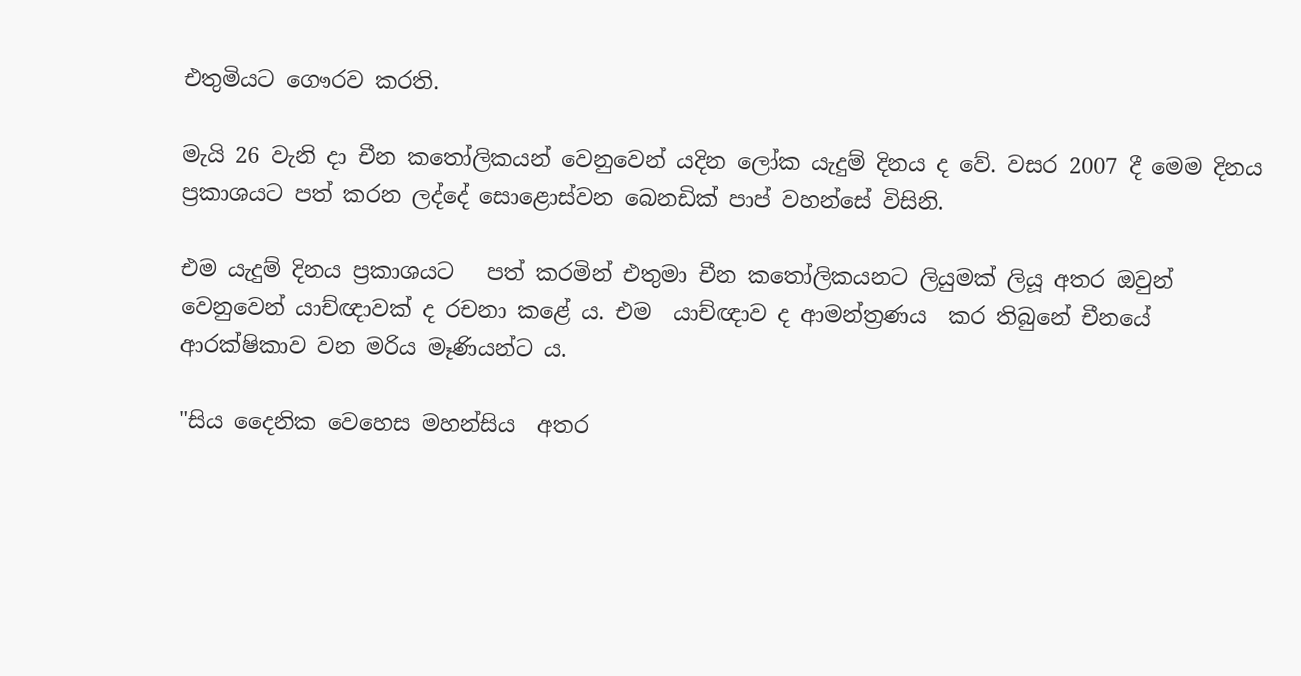එතුමියට ගෞරව කරති.

මැයි 26 වැනි දා චීන කතෝලිකයන් වෙනුවෙන් යදින ලෝක යැදුම් දිනය ද වේ. වසර 2007 දී මෙම දිනය ප්‍රකාශයට පත් කරන ලද්දේ සොළොස්වන බෙනඩික් පාප් වහන්සේ විසිනි.

එම යැදුම් දිනය ප්‍රකාශයට   පත් කරමින් එතුමා චීන කතෝලිකයනට ලියුමක් ලියූ අතර ඔවුන් වෙනුවෙන් යාච්ඥාවක් ද රචනා කළේ ය. එම  යාච්ඥාව ද ආමන්ත්‍රණය  කර තිබුනේ චීනයේ ආරක්ෂිකාව වන මරිය මෑණියන්ට ය.

"සිය දෛනික වෙහෙස මහන්සිය  අතර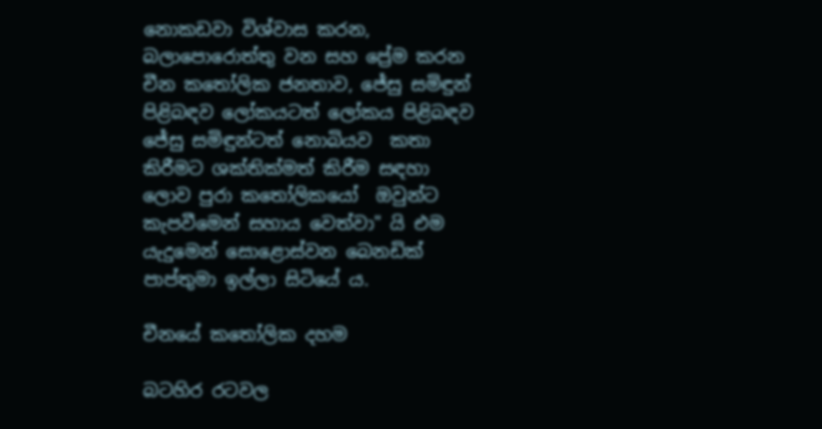නොකඩවා විශ්වාස කරන, බලාපොරොත්තු වන සහ ප්‍රේම කරන චීන කතෝලික ජනතාව, ජේසු සමිඳුන් පිළිබඳව ලෝකයටත් ලෝකය පිළිබඳව ජේසු සමිඳුන්ටත් නොබියව  කතා කිරීමට ශක්තික්මත් කිරීම සඳහා ලොව පුරා කතෝලිකයෝ  ඔවුන්ට  කැපවීමෙන් සහාය වෙත්වා" යි එම යැදුමෙන් සොළොස්වන බෙනඩික් පාප්තුමා ඉල්ලා සිටියේ ය.

චීනයේ කතෝලික දහම

බටහිර රටවල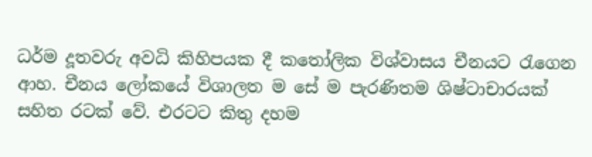ධර්ම දූතවරු අවධි කිහිපයක දී කතෝලික විශ්වාසය චීනයට රැගෙන ආහ. චීනය ලෝකයේ විශාලත ම සේ ම පැරණිතම ශිෂ්ටාචාරයක් සහිත රටක් වේ. එරටට කිතු දහම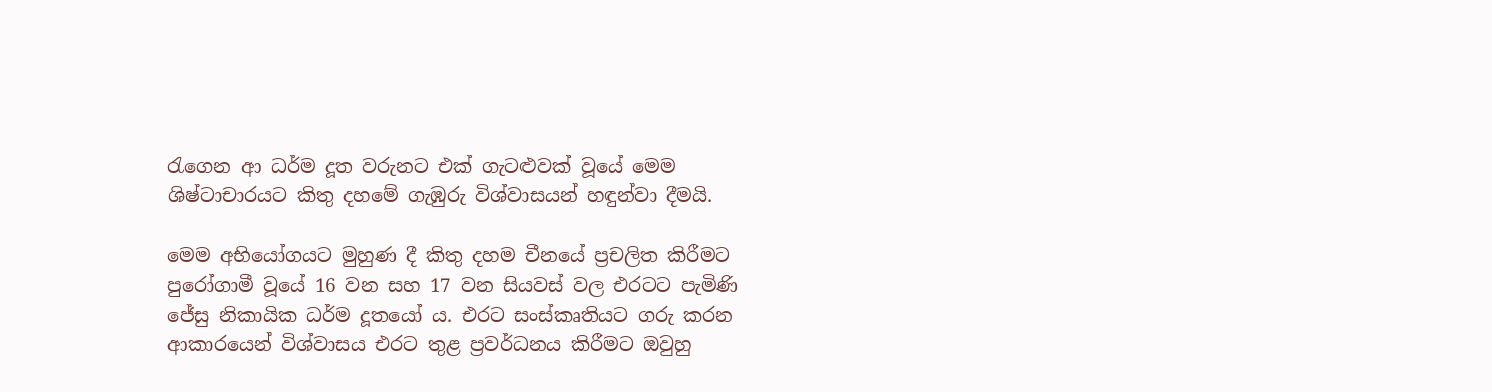රැගෙන ආ ධර්ම දූත වරුනට එක් ගැටළුවක් වූයේ මෙම ශිෂ්ටාචාරයට කිතු දහමේ ගැඹුරු විශ්වාසයන් හඳුන්වා දීමයි.

මෙම අභියෝගයට මුහුණ දී කිතු දහම චීනයේ ප්‍රචලිත කිරීමට පුරෝගාමී වූයේ 16 වන සහ 17 වන සියවස් වල එරටට පැමිණි ජේසු නිකායික ධර්ම දූතයෝ ය. එරට සංස්කෘතියට ගරු කරන ආකාරයෙන් විශ්වාසය එරට තුළ ප්‍රවර්ධනය කිරීමට ඔවුහු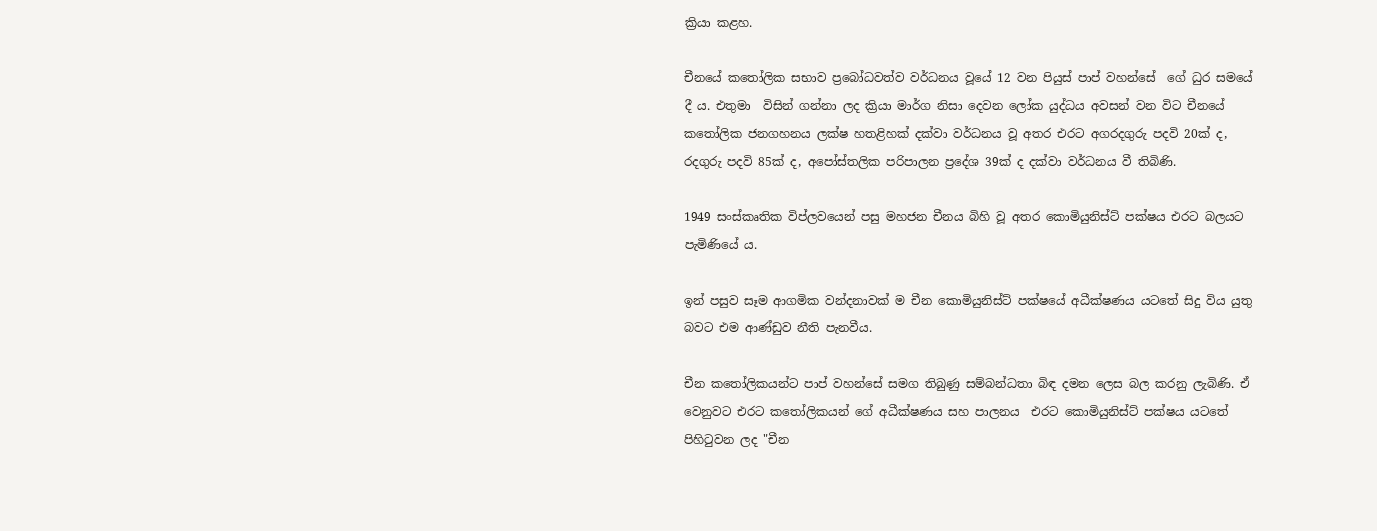ක්‍රියා කළහ.

චීනයේ කතෝලික සභාව ප්‍රබෝධවත්ව වර්ධනය වූයේ 12 වන පියුස් පාප් වහන්සේ  ගේ ධුර සමයේ දී ය. එතුමා  විසින් ගන්නා ලද ක්‍රියා මාර්ග නිසා දෙවන ලෝක යුද්ධය අවසන් වන විට චීනයේ කතෝලික ජනගහනය ලක්ෂ හතළිහක් දක්වා වර්ධනය වූ අතර එරට අගරදගුරු පදවි 20ක් ද, රදගුරු පදවි 85ක් ද, අපෝස්තලික පරිපාලන ප්‍රදේශ 39ක් ද දක්වා වර්ධනය වී තිබිණි.

1949 සංස්කෘතික විප්ලවයෙන් පසු මහජන චීනය බිහි වූ අතර කොමියුනිස්ට් පක්ෂය එරට බලයට පැමිණියේ ය.

ඉන් පසුව සෑම ආගමික වන්දනාවක් ම චීන කොමියුනිස්ට් පක්ෂයේ අධීක්ෂණය යට‍තේ සිදු විය යුතු බවට එම ආණ්ඩුව නීති පැනවීය.

චීන කතෝලිකයන්ට පාප් වහන්සේ සමග තිබුණු සම්බන්ධතා බිඳ දමන ලෙස බල කරනු ලැබිණි. ඒ වෙනුවට එරට කතෝලිකයන් ගේ අධීක්ෂණය සහ පාලනය  එරට කොමියුනිස්ට් පක්ෂය යට‍තේ පිහිටුවන ලද "චීන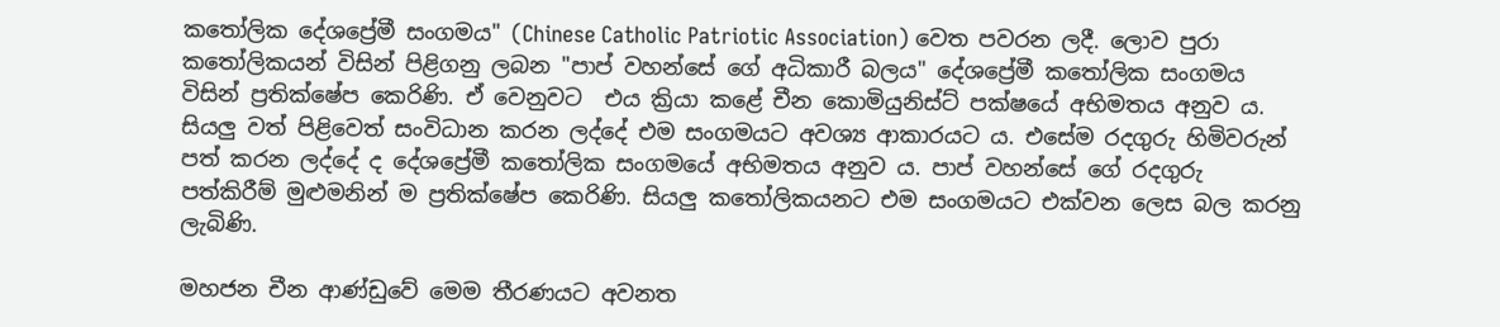කතෝලික දේශප්‍රේමී සංගමය" (Chinese Catholic Patriotic Association) වෙත පවරන ලදී. ලොව පුරා කතෝලිකයන් විසින් පිළිගනු ලබන "පාප් වහන්සේ ගේ අධිකාරී බලය" දේශප්‍රේමී කතෝලික සංගමය විසින් ප්‍රතික්ෂේප කෙරිණි. ඒ වෙනුවට  එය ක්‍රියා කළේ චීන කොමියුනිස්ට් පක්ෂයේ අභිමතය අනුව ය. සියලු වත් පිළිවෙත් සංවිධාන කරන ලද්දේ එම සංගමයට අවශ්‍ය ආකාරයට ය. එසේම රදගුරු හිමිවරුන් පත් කරන ලද්දේ ද දේශප්‍රේමී කතෝලික සංගමයේ අභිමතය අනුව ය. පාප් වහන්සේ ගේ රදගුරු පත්කිරීම් මුළුමනින් ම ප්‍රතික්ෂේප කෙරිණි. සියලු කතෝලිකයනට එම සංගමයට එක්වන ලෙස බල කරනු ලැබිණි.

මහජන චීන ආණ්ඩුවේ මෙම තීරණයට අවනත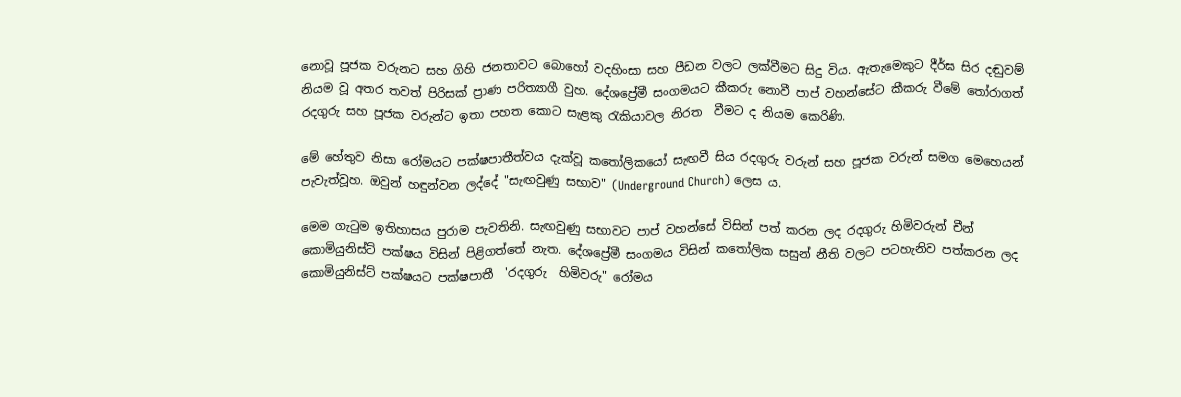නොවූ පූජක වරුනට සහ ගිහි ජනතාවට බොහෝ වදහිංසා සහ පීඩන වලට ලක්වීමට සිදු විය. ඇතැමෙකුට දීර්ඝ සිර දඬුවම් නියම වූ අතර තවත් පිරිසක් ප්‍රාණ පරිත්‍යාගී වුහ. දේශප්‍රේමී සංගමයට කීකරු නොවී පාප් වහන්සේට කීකරු වීමේ තෝරාගත් රදගුරු සහ පූජක වරුන්ට ඉතා පහත කොට සැළකු රැකියාවල නිරත  වීමට ද නියම කෙරිණි.

මේ හේතුව නිසා රෝමයට පක්ෂපාතීත්වය දැක්වූ කතෝලිකයෝ සැඟවී සිය රදගුරු වරුන් සහ පූජක වරුන් සමග මෙහෙයන් පැවැත්වූහ. ඔවුන් හඳුන්වන ලද්දේ "සැඟවුණු සභාව" (Underground Church) ලෙස ය.

මෙම ගැටුම ඉතිහාසය පුරාම පැවතිනි. සැඟවුණු සභාවට පාප් වහන්සේ විසින් පත් කරන ලද රදගුරු හිමිවරුන් චීන් කොමියුනිස්ට් පක්ෂය විසින් පිළිගත්තේ නැත. දේශප්‍රේමී සංගමය විසින් කතෝලික සසුන් නීති වලට පටහැනිව පත්කරන ලද කොමියුනිස්ට් පක්ෂයට පක්ෂපාතී  'රදගුරු  හිමිවරු" රෝමය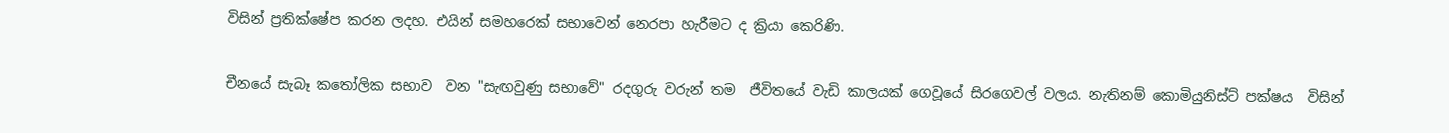විසින් ප්‍රතික්ෂේප කරන ලදහ. එයින් සමහරෙක් සභාවෙන් නෙරපා හැරීමට ද ක්‍රියා කෙරිණි.

චීනයේ සැබෑ කතෝලික සභාව  වන "සැඟවුණු සභාවේ" රදගුරු වරුන් තම  ජීවිතයේ වැඩි කාලයක් ගෙවූයේ සිරගෙවල් වලය. නැතිනම් කොමියුනිස්ට් පක්ෂය  විසින්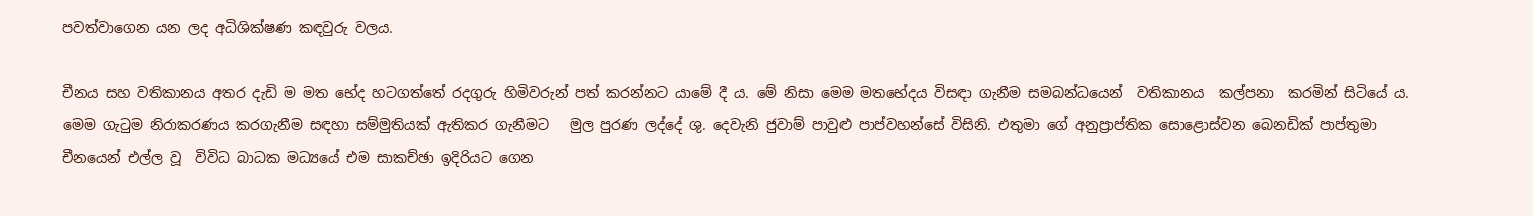පවත්වාගෙන යන ලද අධිශික්ෂණ කඳවුරු වලය.

චීනය සහ වතිකානය අතර දැඩි ම මත භේද හටගත්තේ රදගුරු හිමිවරුන් පත් කරන්නට යාමේ දී ය. මේ නිසා මෙම මතභේදය විසඳා ගැනීම සමබන්ධයෙන්  වතිකානය  කල්පනා  කරමින් සිටියේ ය. මෙම ගැටුම නිරාකරණය කරගැනීම සඳහා සම්මුතියක් ඇතිකර ගැනීමට   මුල පුරණ ලද්දේ ශු. දෙවැනි ජුවාම් පාවුළු පාප්වහන්සේ විසිනි. එතුමා ගේ අනුප්‍රාප්තික සොළොස්වන බෙනඩික් පාප්තුමා චීනයෙන් එල්ල වූ  විවිධ බාධක මධ්‍යයේ එම සාකච්ඡා ඉදිරියට ගෙන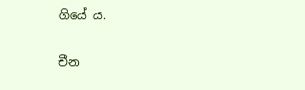ගියේ ය.

චීන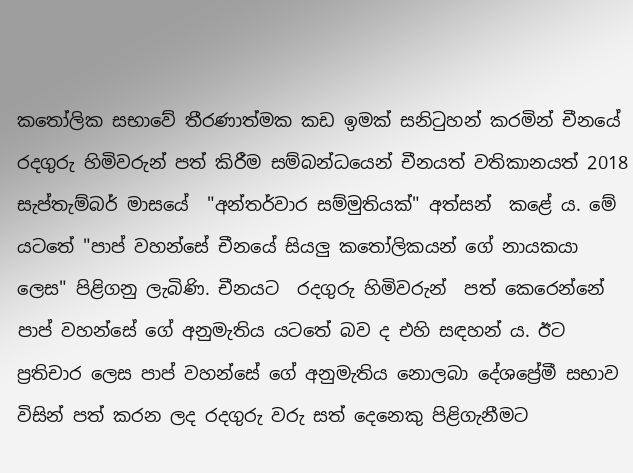කතෝලික සභාවේ තීරණාත්මක කඩ ඉමක් සනිටුහන් කරමින් චීනයේ රදගුරු හිමිවරුන් පත් කිරීම සම්බන්ධයෙන් චීනයත් වතිකානයත් 2018 සැප්තැම්බර් මාසයේ  "අන්තර්වාර සම්මුතියක්" අත්සන්  කළේ ය. මේ යට‍තේ "පාප් වහන්සේ චීනයේ සියලු කතෝලිකයන් ගේ නායකයා  ලෙස" පිළිගනු ලැබිණි. චීනයට  රදගුරු හිමිවරුන්  පත් කෙරෙන්නේ  පාප් වහන්සේ ගේ අනුමැතිය යට‍තේ බව ද එහි සඳහන් ය. ඊට ප්‍රතිචාර ලෙස පාප් වහන්සේ ගේ අනුමැතිය නොලබා දේශප්‍රේමී සභාව විසින් පත් කරන ලද රදගුරු වරු සත් දෙනෙකු පිළිගැනීමට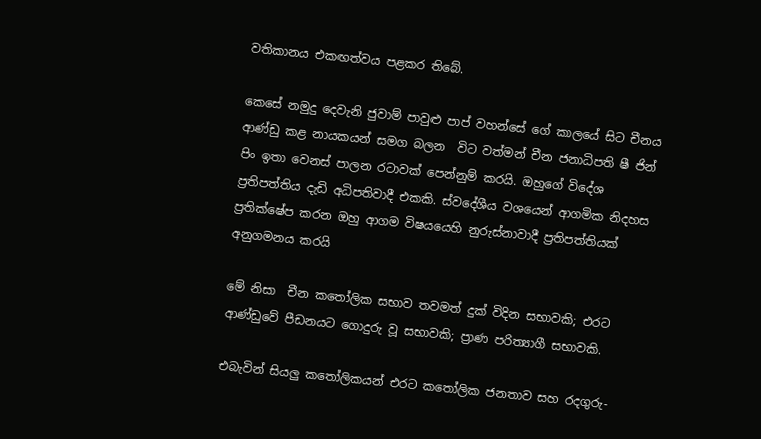වතිකානය එකඟත්වය පළකර තිබේ.

කෙසේ නමුදු දෙවැනි ජුවාම් පාවුළු පාප් වහන්සේ ගේ කාලයේ සිට චීනය ආණ්ඩු කළ නායකයන් සමග බලන  විට වත්මන් චීන ජනාධිපති ෂී ජින් පිං ඉතා වෙනස් පාලන රටාවක් පෙන්නුම් කරයි. ඔහුගේ විදේශ ප්‍රතිපත්තිය දැඩි අධිපතිවාදී එකකි. ස්වදේශීය වශයෙන් ආගමික නිදහස ප්‍රතික්ෂේප කරන ඔහු ආගම විෂයයෙහි නුරුස්නාවාදී ප්‍රතිපත්තියක් අනුගමනය කරයි

මේ නිසා  චීන කතෝලික සභාව තවමත් දුක් විදින සභාවකි; එරට ආණ්ඩුවේ පීඩනයට ගොදුරු වූ සභාවකි; ප්‍රාණ පරිත්‍යාගී සභාවකි.

එබැවින් සියලු කතෝලිකයන් එරට කතෝලික ජනතාව සහ රදගුරු-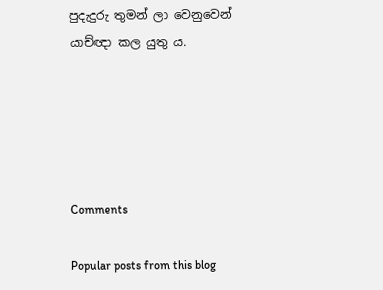පුදැදුරු තුමන් ලා වෙනුවෙන් යාච්ඥා කල යුතු ය.





Comments

Popular posts from this blog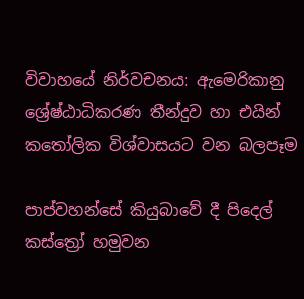විවාහයේ නිර්වචනය: ඇමෙරිකානු ශ්‍රේෂ්ඨාධිකරණ තීන්දුව හා එයින් කතෝලික විශ්වාසයට වන බලපෑම

පාප්වහන්සේ කියුබාවේ දී පිදෙල් කස්ත්‍රෝ හමුවන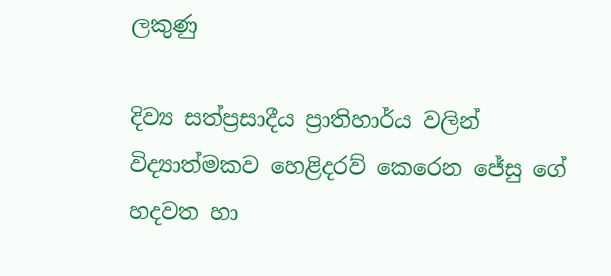ලකුණු

දිව්‍ය සත්ප්‍රසාදීය ප්‍රාතිහාර්ය වලින් විද්‍යාත්මකව හෙළිදරව් කෙරෙන ජේසු ගේ හදවත හා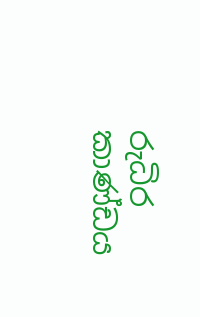රුධිර කාණ්ඩය